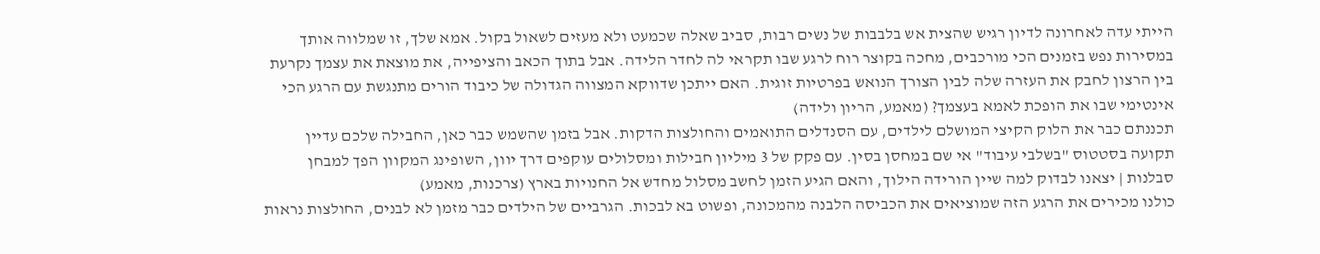הייתי עדה לאחרונה לדיון רגיש שהצית אש בלבבות של נשים רבות, סביב שאלה שכמעט ולא מעזים לשאול בקול. אמא שלך, זו שמלווה אותך במסירות נפש בזמנים הכי מורכבים, מחכה בקוצר רוח לרגע שבו תקראי לה לחדר הלידה. אבל בתוך הכאב והציפייה, את מוצאת את עצמך נקרעת בין הרצון לחבק את העזרה שלה לבין הצורך הנואש בפרטיות זוגית. האם ייתכן שדווקא המצווה הגדולה של כיבוד הורים מתנגשת עם הרגע הכי אינטימי שבו את הופכת לאמא בעצמך? (מאמע, הריון ולידה)
תכננתם כבר את הלוק הקיצי המושלם לילדים, עם הסנדלים התואמים והחולצות הדקות. אבל בזמן שהשמש כבר כאן, החבילה שלכם עדיין תקועה בסטטוס "בשלבי עיבוד" אי שם במחסן בסין. עם פקק של 3 מיליון חבילות ומסלולים עוקפים דרך יוון, השופינג המקוון הפך למבחן סבלנות | יצאנו לבדוק למה שיין הורידה הילוך, והאם הגיע הזמן לחשב מסלול מחדש אל החנויות בארץ (צרכנות, מאמע)
כולנו מכירים את הרגע הזה שמוציאים את הכביסה הלבנה מהמכונה, ופשוט בא לבכות. הגרביים של הילדים כבר מזמן לא לבנים, החולצות נראות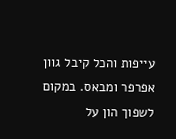עייפות והכל קיבל גוון אפרפר ומבאס. במקום לשפוך הון על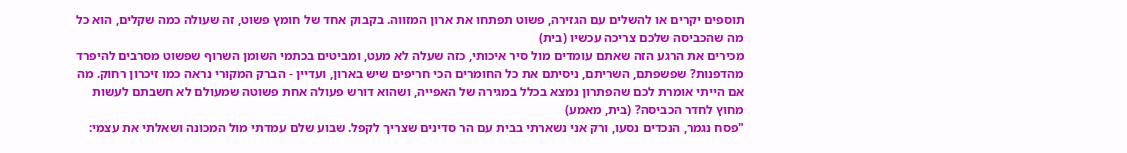תוספים יקרים או להשלים עם הגזירה, פשוט תפתחו את ארון המזווה. בקבוק אחד של חומץ פשוט, זה שעולה כמה שקלים, הוא כל מה שהכביסה שלכם צריכה עכשיו (בית)
מכירים את הרגע הזה שאתם עומדים מול סיר איכותי, כזה שעלה לא מעט, ומביטים בכתמי השומן השרוף שפשוט מסרבים להיפרד מהדפנות? שפשפתם, השריתם, ניסיתם את כל החומרים הכי חריפים שיש בארון, ועדיין - הברק המקורי נראה כמו זיכרון רחוק. מה אם הייתי אומרת לכם שהפתרון נמצא בכלל במגירה של האפייה, ושהוא דורש פעולה אחת פשוטה שמעולם לא חשבתם לעשות מחוץ לחדר הכביסה? (בית, מאמע)
"פסח נגמר, הנכדים נסעו, ורק אני נשארתי בבית עם הר סדינים שצריך לקפל. שבוע שלם עמדתי מול המכונה ושאלתי את עצמי: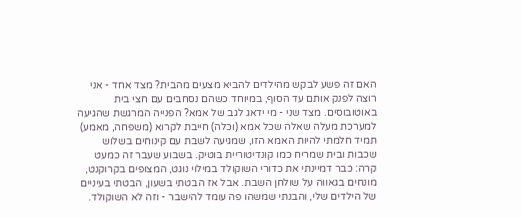האם זה פשע לבקש מהילדים להביא מצעים מהבית? מצד אחד - אני רוצה לפנק אותם עד הסוף, במיוחד כשהם נסחבים עם חצי בית באוטובוסים. מצד שני - מי ידאג לגב של אמא? הפנייה המרגשת שהגיעה למערכת מעלה שאלה שכל אמא (וכלה) חייבת לקרוא (משפחה, מאמע)
תמיד חלמתי להיות האמא הזו, שמגיעה לשבת עם קינוחים בשלוש שכבות ובית שמריח כמו קונדיטוריית בוטיק. בשבוע שעבר זה כמעט קרה: כבר דמיינתי את כדורי השוקולד במילוי נוגט, המצופים בקרוקנט, מונחים בגאווה על שולחן השבת. אבל אז הבטתי בשעון, הבטתי בעיניים של הילדים שלי, והבנתי שמשהו פה עומד להישבר - וזה לא השוקולד.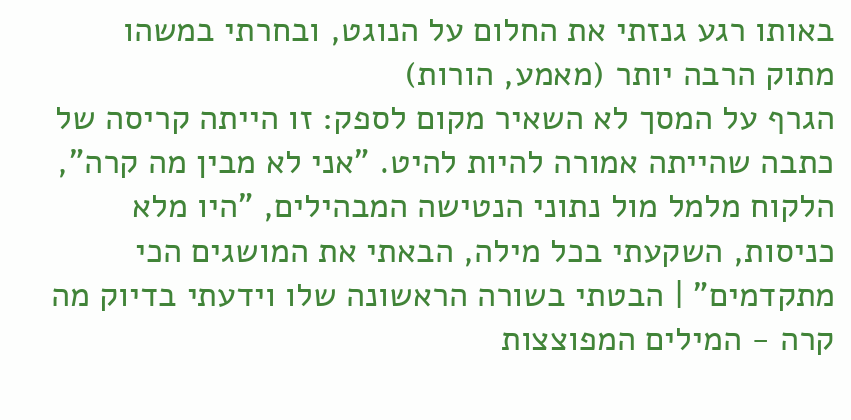באותו רגע גנזתי את החלום על הנוגט, ובחרתי במשהו מתוק הרבה יותר (מאמע, הורות)
הגרף על המסך לא השאיר מקום לספק: זו הייתה קריסה של כתבה שהייתה אמורה להיות להיט. "אני לא מבין מה קרה", הלקוח מלמל מול נתוני הנטישה המבהילים, "היו מלא כניסות, השקעתי בכל מילה, הבאתי את המושגים הכי מתקדמים" | הבטתי בשורה הראשונה שלו וידעתי בדיוק מה קרה - המילים המפוצצות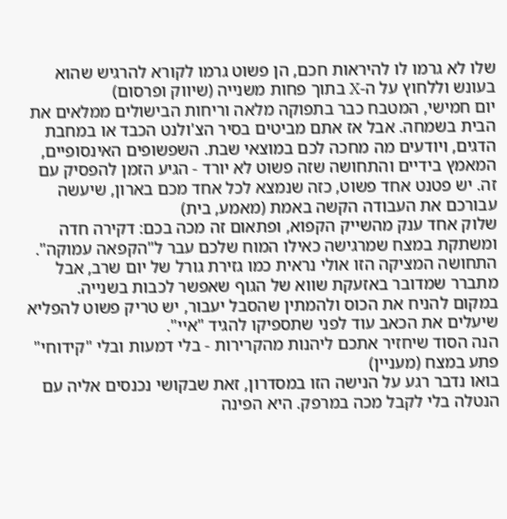שלו לא גרמו לו להיראות חכם, הן פשוט גרמו לקורא להרגיש שהוא בעונש וללחוץ על ה-X בתוך פחות משנייה (שיווק ופרסום)
יום חמישי, המטבח כבר בתפוקה מלאה וריחות הבישולים ממלאים את הבית בשמחה. אבל אז אתם מביטים בסיר הצ'ולנט הכבד או במחבת הדגים, ויודעים מה מחכה לכם במוצאי שבת. השפשופים האינסופיים, המאמץ בידיים והתחושה שזה פשוט לא יורד - הגיע הזמן להפסיק עם זה. יש פטנט אחד פשוט, כזה שנמצא לכל אחד מכם בארון, שיעשה עבורכם את העבודה הקשה באמת (מאמע, בית)
שלוק אחד ענק מהשייק הקפוא, ופתאום זה מכה בכם: דקירה חדה ומשתקת במצח שמרגישה כאילו המוח שלכם עבר ל"הקפאה עמוקה".
התחושה המציקה הזו אולי נראית כמו גזירת גורל של יום שרב, אבל מתברר שמדובר באזעקת שווא של הגוף שאפשר לכבות בשנייה.
במקום להניח את הכוס ולהמתין שהסבל יעבור, יש טריק פשוט להפליא שיעלים את הכאב עוד לפני שתספיקו להגיד "איי".
הנה הסוד שיחזיר אתכם ליהנות מהקרירות - בלי דמעות ובלי "קידוחי" פתע במצח (מעניין)
בואו נדבר רגע על הנישה הזו במסדרון, זאת שבקושי נכנסים אליה עם הנטלה בלי לקבל מכה במרפק. היא הפינה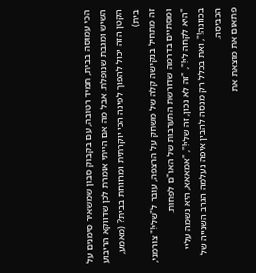הכי עמוסה בבית, תמיד רטובה, עם בקבוק סבון שמשאיר סימנים על השיש ומגבת שנופלת. אבל מה אם הייתי אומרת לכן שדווקא הריבוע הקטן הזה יכול להפוך לפינה הכי יוקרתית ומרווחת בבית? (מאמע, בית)
זה מתחיל בנקישה קלה של משחק על הרצפה, עובר ל"שלי!" צורמני, ומסתיים בדרמה שדורשת התערבות של האו"ם לפחות.
"היא לקחה לי!", "זה לא נכון, זה שלי!", "אמאאא, היא נשמה עליי בכוונה!", ואת בכלל רק מנסה להבין איפה נעלמה הגרב השנייה של הכביסה.
פתאום את מוצאת את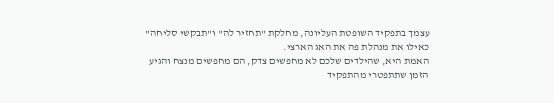עצמך בתפקיד השופטת העליונה, מחלקת "תחזיר לה" ו"תבקשי סליחה" כאילו את מנהלת פה את האג הארצי.
האמת היא, שהילדים שלכם לא מחפשים צדק, הם מחפשים מנצח והגיע הזמן שתתפטרי מהתפקיד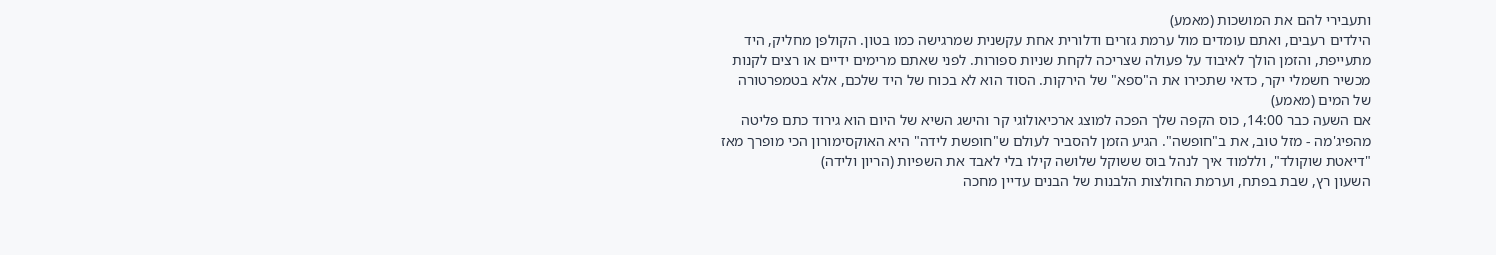ותעבירי להם את המושכות (מאמע)
הילדים רעבים, ואתם עומדים מול ערמת גזרים ודלורית אחת עקשנית שמרגישה כמו בטון. הקולפן מחליק, היד מתעייפת, והזמן הולך לאיבוד על פעולה שצריכה לקחת שניות ספורות. לפני שאתם מרימים ידיים או רצים לקנות מכשיר חשמלי יקר, כדאי שתכירו את ה"ספא" של הירקות. הסוד הוא לא בכוח של היד שלכם, אלא בטמפרטורה של המים (מאמע)
אם השעה כבר 14:00, כוס הקפה שלך הפכה למוצג ארכיאולוגי קר והישג השיא של היום הוא גירוד כתם פליטה מהפיג'מה - מזל טוב, את ב"חופשה". הגיע הזמן להסביר לעולם ש"חופשת לידה" היא האוקסימורון הכי מופרך מאז "דיאטת שוקולד", וללמוד איך לנהל בוס ששוקל שלושה קילו בלי לאבד את השפיות (הריון ולידה)
השעון רץ, שבת בפתח, וערמת החולצות הלבנות של הבנים עדיין מחכה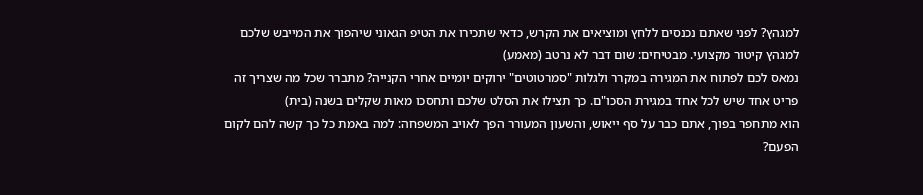למגהץ? לפני שאתם נכנסים ללחץ ומוציאים את הקרש, כדאי שתכירו את הטיפ הגאוני שיהפוך את המייבש שלכם למגהץ קיטור מקצועי. מבטיחים: שום דבר לא נרטב (מאמע)
נמאס לכם לפתוח את המגירה במקרר ולגלות "סמרטוטים" ירוקים יומיים אחרי הקנייה? מתברר שכל מה שצריך זה פריט אחד שיש לכל אחד במגירת הסכו"ם. כך תצילו את הסלט שלכם ותחסכו מאות שקלים בשנה (בית)
הוא מתחפר בפוך, אתם כבר על סף ייאוש, והשעון המעורר הפך לאויב המשפחה: למה באמת כל כך קשה להם לקום הפעם?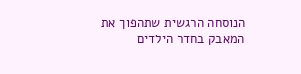הנוסחה הרגשית שתהפוך את המאבק בחדר הילדים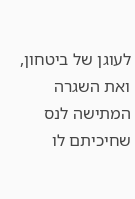לעוגן של ביטחון, ואת השגרה המתישה לנס שחיכיתם לו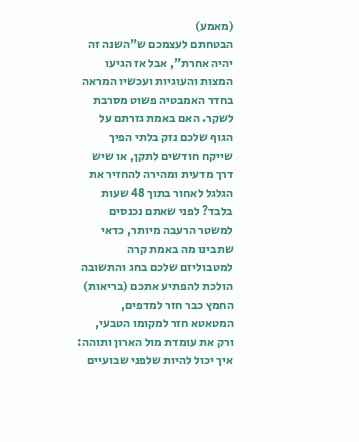(מאמע)
הבטחתם לעצמכם ש"השנה זה יהיה אחרת", אבל אז הגיעו המצות והעוגיות ועכשיו המראה בחדר האמבטיה פשוט מסרבת לשקר. האם באמת גזרתם על הגוף שלכם נזק בלתי הפיך שייקח חודשים לתקן, או שיש דרך מדעית ומהירה להחזיר את הגלגל לאחור בתוך 48 שעות בלבד? לפני שאתם נכנסים למשטר הרעבה מיותר, כדאי שתבינו מה באמת קרה למטבוליזם שלכם בחג והתשובה הולכת להפתיע אתכם (בריאות)
החמץ כבר חזר למדפים, המטאטא חזר למקומו הטבעי, ורק את עומדת מול הארון ותוהה: איך יכול להיות שלפני שבועיים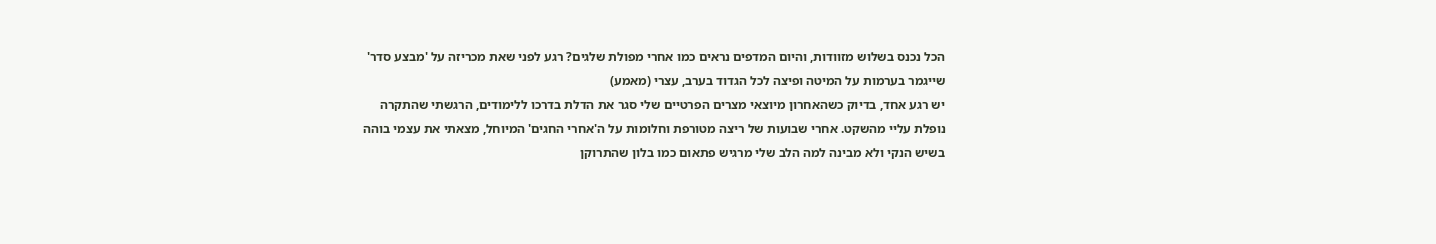הכל נכנס בשלוש מזוודות, והיום המדפים נראים כמו אחרי מפולת שלגים? רגע לפני שאת מכריזה על 'מבצע סדר' שייגמר בערמות על המיטה ופיצה לכל הגדוד בערב, עצרי (מאמע)
יש רגע אחד, בדיוק כשהאחרון מיוצאי מצרים הפרטיים שלי סגר את הדלת בדרכו ללימודים, הרגשתי שהתקרה נופלת עליי מהשקט. אחרי שבועות של ריצה מטורפת וחלומות על ה'אחרי החגים' המיוחל, מצאתי את עצמי בוהה בשיש הנקי ולא מבינה למה הלב שלי מרגיש פתאום כמו בלון שהתרוקן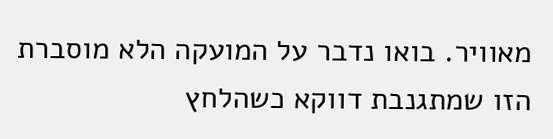מאוויר. בואו נדבר על המועקה הלא מוסברת הזו שמתגנבת דווקא כשהלחץ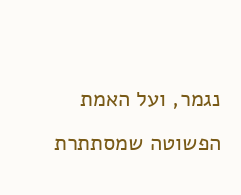נגמר, ועל האמת הפשוטה שמסתתרת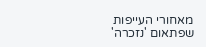מאחורי העייפות שפתאום 'נזכרה'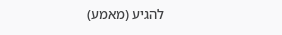להגיע (מאמע)